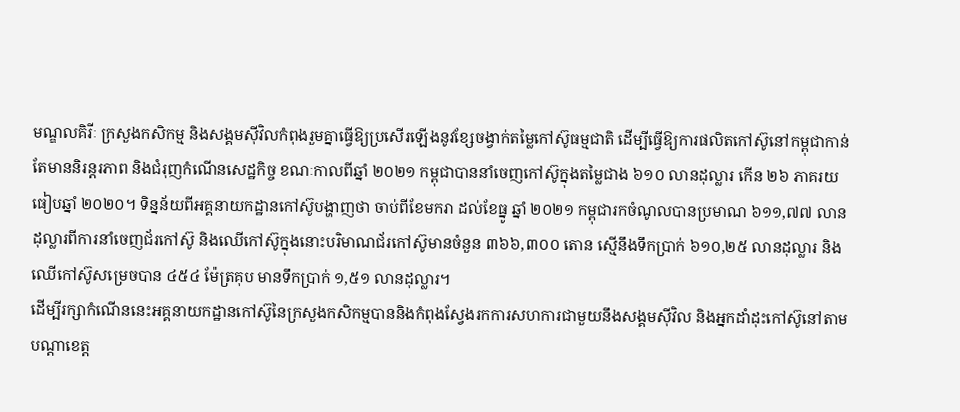មណ្ឌលគិរីៈ ក្រសួងកសិកម្ម និងសង្គមស៊ីវិលកំពុងរួមគ្នាធ្វើឱ្យប្រសើរឡើងនូវខ្សែចង្វាក់តម្លៃកៅស៊ូធម្មជាតិ ដើម្បីធ្វើឱ្យការផលិតកៅស៊ូនៅកម្ពុជាកាន់តែមាននិរន្តរភាព និងជំរុញកំណើនសេដ្ឋកិច្ច ខណៈកាលពីឆ្នាំ ២០២១ កម្ពុជាបាននាំចេញកៅស៊ូក្នុងតម្លៃជាង ៦១០ លានដុល្លារ កើន ២៦ ភាគរយធៀបឆ្នាំ ២០២០។ ទិន្នន័យពីអគ្គនាយកដ្ឋានកៅស៊ូបង្ហាញថា ចាប់ពីខែមករា ដល់ខែធ្នូ ឆ្នាំ ២០២១ កម្ពុជារកចំណូលបានប្រមាណ ៦១១,៧៧ លានដុល្លារពីការនាំចេញជ័រកៅស៊ូ និងឈើកៅស៊ូក្នុងនោះបរិមាណជ័រកៅស៊ូមានចំនួន ៣៦៦,៣០០ តោន ស្មើនឹងទឹកប្រាក់ ៦១០,២៥ លានដុល្លារ និងឈើកៅស៊ូសម្រេចបាន ៤៥៤ ម៉ែត្រគុប មានទឹកប្រាក់ ១,៥១ លានដុល្លារ។
ដើម្បីរក្សាកំណើននេះអគ្គនាយកដ្ឋានកៅស៊ូនៃក្រសួងកសិកម្មបាននិងកំពុងស្វែងរកការសហការជាមួយនឹងសង្គមស៊ីវិល និងអ្នកដាំដុះកៅស៊ូនៅតាមបណ្តាខេត្ត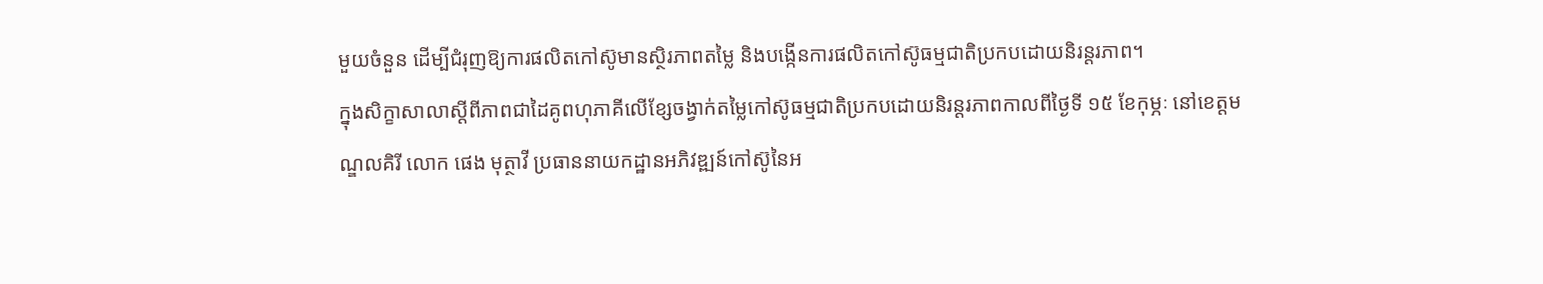មួយចំនួន ដើម្បីជំរុញឱ្យការផលិតកៅស៊ូមានស្ថិរភាពតម្លៃ និងបង្កើនការផលិតកៅស៊ូធម្មជាតិប្រកបដោយនិរន្តរភាព។
ក្នុងសិក្ខាសាលាស្តីពីភាពជាដៃគូពហុភាគីលើខ្សែចង្វាក់តម្លៃកៅស៊ូធម្មជាតិប្រកបដោយនិរន្តរភាពកាលពីថ្ងៃទី ១៥ ខែកុម្ភៈ នៅខេត្តមណ្ឌលគិរី លោក ផេង មុត្ថាវី ប្រធាននាយកដ្ឋានអភិវឌ្ឍន៍កៅស៊ូនៃអ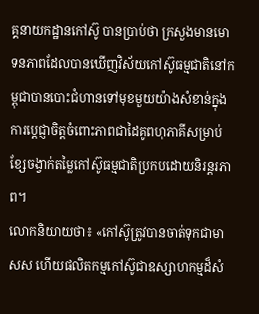គ្គនាយកដ្ឋានកៅស៊ូ បានប្រាប់ថា ក្រសួងមានមោទនភាពដែលបានឃើញវិស័យកៅស៊ូធម្មជាតិនៅកម្ពុជាបានបោះជំហានទៅមុខមួយយ៉ាងសំខាន់ក្នុងការប្តេជ្ញាចិត្តចំពោះភាពជាដៃគូពហុភាគីសម្រាប់ខ្សែចង្វាក់តម្លៃកៅស៊ូធម្មជាតិប្រកបដោយនិរន្តរភាព។
លោកនិយាយថា៖ «កៅស៊ូត្រូវបានចាត់ទុកជាមាសស ហើយផលិតកម្មកៅស៊ូជាឧស្សាហកម្មដ៏សំ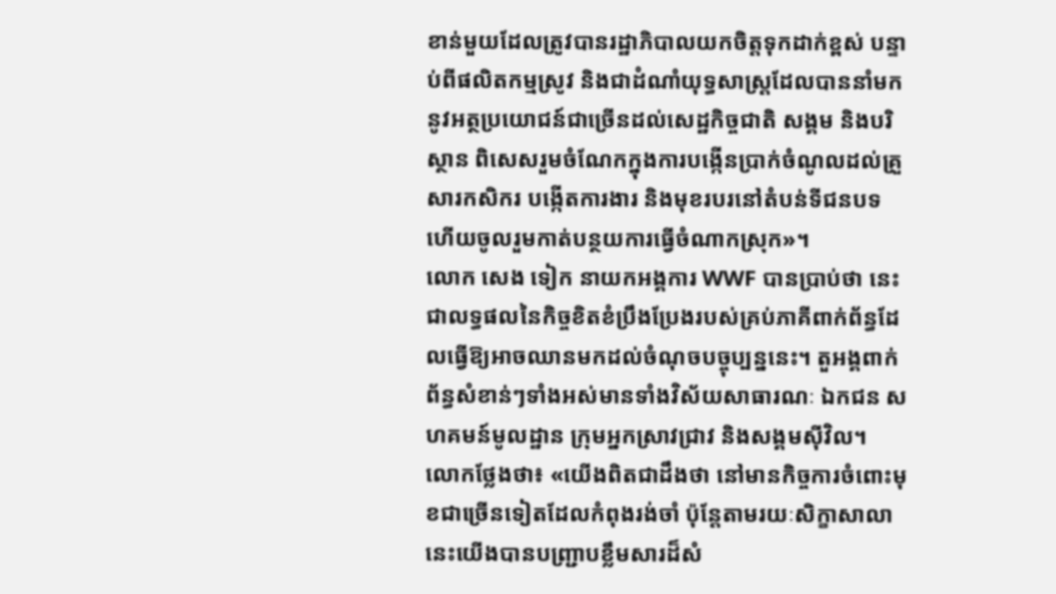ខាន់មួយដែលត្រូវបានរដ្ឋាភិបាលយកចិត្តទុកដាក់ខ្ពស់ បន្ទាប់ពីផលិតកម្មស្រូវ និងជាដំណាំយុទ្ធសាស្ត្រដែលបាននាំមកនូវអត្ថប្រយោជន៍ជាច្រើនដល់សេដ្ឋកិច្ចជាតិ សង្គម និងបរិស្ថាន ពិសេសរួមចំណែកក្នុងការបង្កើនប្រាក់ចំណូលដល់គ្រួសារកសិករ បង្កើតការងារ និងមុខរបរនៅតំបន់ទីជនបទ ហើយចូលរួមកាត់បន្ថយការធ្វើចំណាកស្រុក»។
លោក សេង ទៀក នាយកអង្គការ WWF បានប្រាប់ថា នេះជាលទ្ធផលនៃកិច្ចខិតខំប្រឹងប្រែងរបស់គ្រប់ភាគីពាក់ព័ន្ធដែលធ្វើឱ្យអាចឈានមកដល់ចំណុចបច្ចុប្បន្ននេះ។ តួអង្គពាក់ព័ន្ធសំខាន់ៗទាំងអស់មានទាំងវិស័យសាធារណៈ ឯកជន សហគមន៍មូលដ្ឋាន ក្រុមអ្នកស្រាវជ្រាវ និងសង្គមស៊ីវិល។
លោកថ្លែងថា៖ «យើងពិតជាដឹងថា នៅមានកិច្ចការចំពោះមុខជាច្រើនទៀតដែលកំពុងរង់ចាំ ប៉ុន្តែតាមរយៈសិក្ខាសាលានេះយើងបានបញ្ជ្រាបខ្លឹមសារដ៏សំ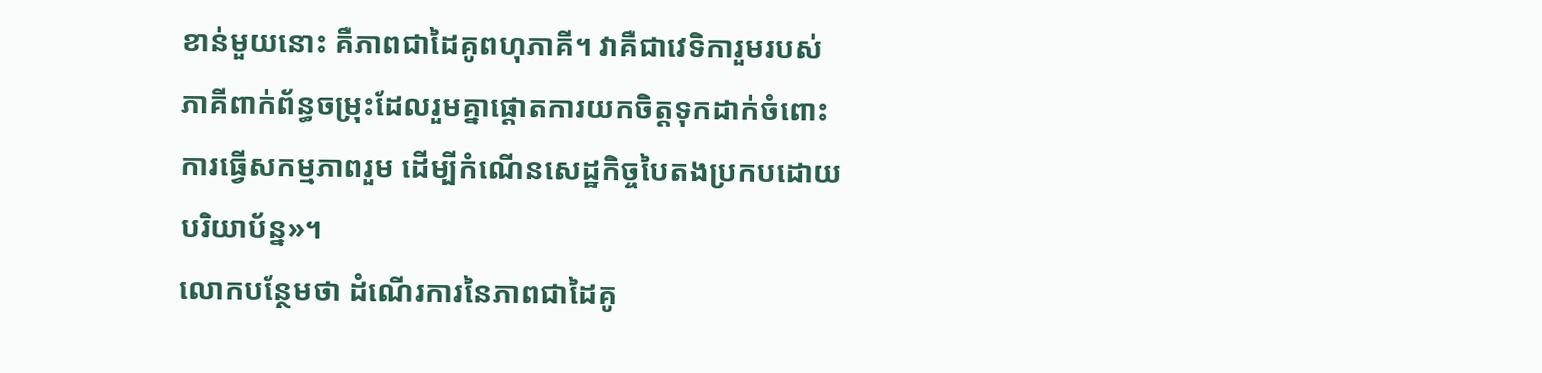ខាន់មួយនោះ គឺភាពជាដៃគូពហុភាគី។ វាគឺជាវេទិការួមរបស់ភាគីពាក់ព័ន្ធចម្រុះដែលរួមគ្នាផ្តោតការយកចិត្តទុកដាក់ចំពោះការធ្វើសកម្មភាពរួម ដើម្បីកំណើនសេដ្ឋកិច្ចបៃតងប្រកបដោយបរិយាប័ន្ន»។
លោកបន្ថែមថា ដំណើរការនៃភាពជាដៃគូ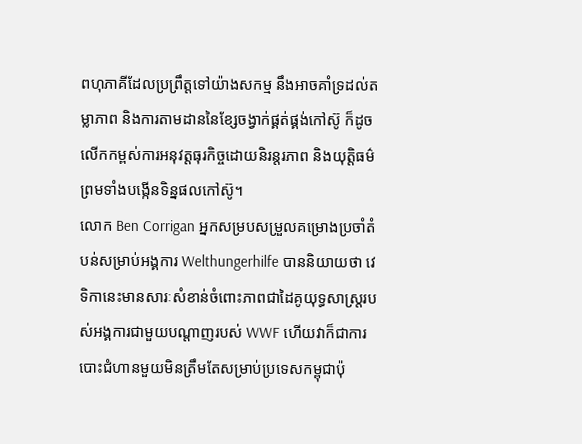ពហុភាគីដែលប្រព្រឹត្តទៅយ៉ាងសកម្ម នឹងអាចគាំទ្រដល់តម្លាភាព និងការតាមដាននៃខ្សែចង្វាក់ផ្គត់ផ្គង់កៅស៊ូ ក៏ដូចលើកកម្ពស់ការអនុវត្តធុរកិច្ចដោយនិរន្តរភាព និងយុត្តិធម៌ ព្រមទាំងបង្កើនទិន្នផលកៅស៊ូ។
លោក Ben Corrigan អ្នកសម្របសម្រួលគម្រោងប្រចាំតំបន់សម្រាប់អង្គការ Welthungerhilfe បាននិយាយថា វេទិកានេះមានសារៈសំខាន់ចំពោះភាពជាដៃគូយុទ្ធសាស្ត្ររបស់អង្គការជាមួយបណ្តាញរបស់ WWF ហើយវាក៏ជាការបោះជំហានមួយមិនត្រឹមតែសម្រាប់ប្រទេសកម្ពុជាប៉ុ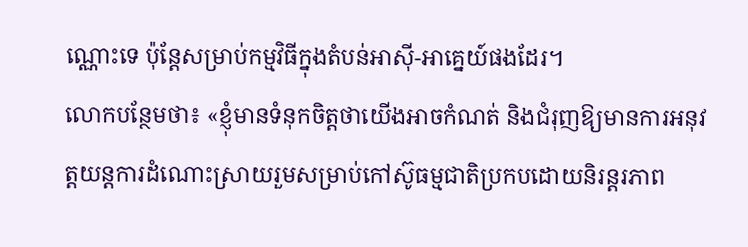ណ្ណោះទេ ប៉ុន្តែសម្រាប់កម្មវិធីក្នុងតំបន់អាស៊ី-អាគ្នេយ៍ផងដែរ។
លោកបន្ថែមថា៖ «ខ្ញុំមានទំនុកចិត្តថាយើងអាចកំណត់ និងជំរុញឱ្យមានការអនុវត្តយន្តការដំណោះស្រាយរួមសម្រាប់កៅស៊ូធម្មជាតិប្រកបដោយនិរន្តរភាព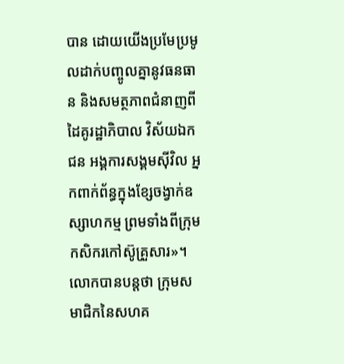បាន ដោយយើងប្រមែប្រមូលដាក់បញ្ចូលគ្នានូវធនធាន និងសមត្ថភាពជំនាញពីដៃគូរដ្ឋាភិបាល វិស័យឯកជន អង្គការសង្គមស៊ីវិល អ្នកពាក់ព័ន្ធក្នុងខ្សែចង្វាក់ឧស្សាហកម្ម ព្រមទាំងពីក្រុមកសិករកៅស៊ូគ្រួសារ»។
លោកបានបន្តថា ក្រុមសមាជិកនៃសហគ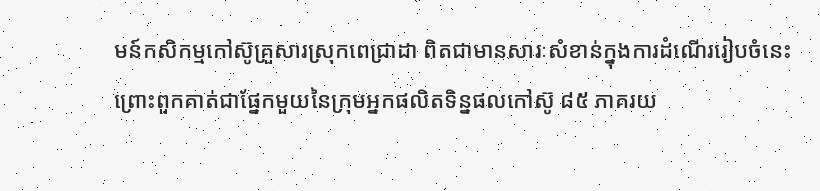មន៍កសិកម្មកៅស៊ូគ្រួសារស្រុកពេជ្រាដា ពិតជាមានសារៈសំខាន់ក្នុងការដំណើររៀបចំនេះ ព្រោះពួកគាត់ជាផ្នែកមួយនៃក្រុមអ្នកផលិតទិន្នផលកៅស៊ូ ៨៥ ភាគរយ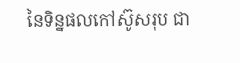នៃទិន្នផលកៅស៊ូសរុប ជា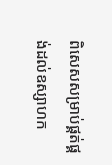ពិសេសសម្រាប់ផ្គត់ផ្គង់ដល់ឧស្សាហក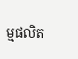ម្មផលិត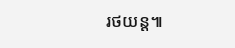រថយន្ត៕